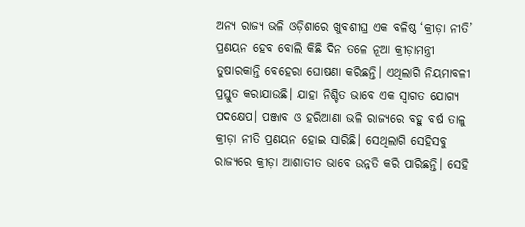ଅନ୍ୟ ରାଜ୍ୟ ଭଳି ଓଡ଼ିଶାରେ ଖୁବଶୀଘ୍ର ଏକ ବଳିଷ୍ଠ ‘କ୍ରୀଡ଼ା ନୀତି’ ପ୍ରଣୟନ ହେବ ବୋଲି କିଛି ଦିନ ତଳେ ନୂଆ କ୍ରୀଡ଼ାମନ୍ତ୍ରୀ ତୁଷାରକାନ୍ତି ବେହେରା ଘୋଷଣା କରିଛନ୍ତି। ଏଥିଲାଗି ନିୟମାବଳୀ ପ୍ରସ୍ତୁତ କରାଯାଉଛି। ଯାହା ନିଶ୍ଚିତ ଭାବେ ଏକ ସ୍ବାଗତ ଯୋଗ୍ୟ ପଦକ୍ଷେପ। ପଞ୍ଜାବ ଓ ହରିଆଣା ଭଳି ରାଜ୍ୟରେ ବହୁ ବର୍ଷ ତାଳୁ କ୍ରୀଡ଼ା ନୀତି ପ୍ରଣୟନ ହୋଇ ସାରିଛି। ସେଥିଲାଗି ସେହିସବୁ ରାଜ୍ୟରେ କ୍ରୀଡ଼ା ଆଶାତୀତ ଭାବେ ଉନ୍ନତି କରି ପାରିଛନ୍ତି। ସେହି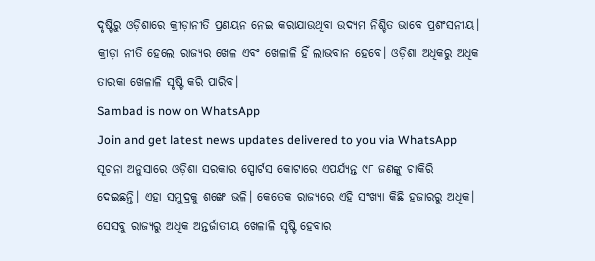ଦୃଷ୍ଟିରୁ ଓଡ଼ିଶାରେ କ୍ରୀଡ଼ାନୀତି ପ୍ରଣୟନ ନେଇ କରାଯାଉଥିବା ଉଦ୍ୟମ ନିଶ୍ଚିତ ଭାବେ ପ୍ରଶଂସନୀୟ। କ୍ରୀଡ଼ା ନୀତି ହେଲେ ରାଜ୍ୟର ଖେଳ ଏବଂ ଖେଳାଳି ହିଁ ଲାଭବାନ ହେବେ। ଓଡ଼ିଶା ଅଧିକରୁ ଅଧିକ ତାରକା ଖେଳାଳି ସୃଷ୍ଟି କରି ପାରିବ।
Sambad is now on WhatsApp
Join and get latest news updates delivered to you via WhatsApp
ସୂଚନା ଅନୁସାରେ ଓଡ଼ିଶା ସରକାର ସ୍ପୋର୍ଟସ କୋଟାରେ ଏପର୍ଯ୍ୟନ୍ତ ୯୮ ଜଣଙ୍କୁ ଚାକିରି ଦେଇଛନ୍ତି। ଏହା ସମୁଦ୍ରକୁ ଶଙ୍ଖେ ଭଳି। କେତେକ ରାଜ୍ୟରେ ଏହି ସଂଖ୍ୟା କିଛି ହଜାରରୁ ଅଧିକ। ସେସବୁ ରାଜ୍ୟରୁ ଅଧିକ ଅନ୍ତର୍ଜାତୀୟ ଖେଳାଳି ସୃଷ୍ଟି ହେବାର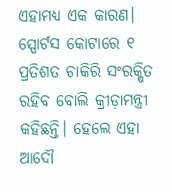ଏହାମଧ୍ୟ ଏକ କାରଣ। ସ୍ପୋର୍ଟସ କୋଟାରେ ୧ ପ୍ରତିଶତ ଚାକିରି ସଂରକ୍ଷିତ ରହିବ ବୋଲି କ୍ରୀଡ଼ାମନ୍ତ୍ରୀ କହିଛନ୍ତି। ହେଲେ ଏହା ଆଦୌ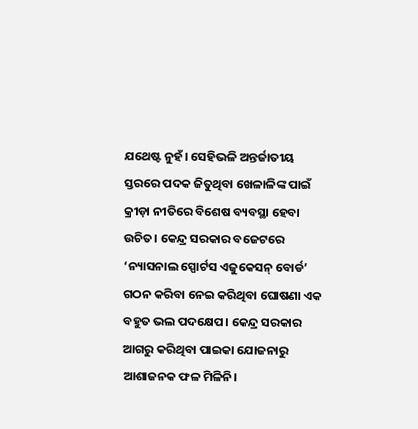ଯଥେଷ୍ଟ ନୁହଁ। ସେହିଭଳି ଅନ୍ତର୍ଜାତୀୟ ସ୍ତରରେ ପଦକ ଜିତୁଥିବା ଖେଳାଳିଙ୍କ ପାଇଁ କ୍ରୀଡ଼ା ନୀତିରେ ବିଶେଷ ବ୍ୟବସ୍ଥା ହେବା ଉଚିତ। କେନ୍ଦ୍ର ସରକାର ବଜେଟରେ ‘ନ୍ୟାସନାଲ ସ୍ପୋର୍ଟସ ଏଜୁକେସନ୍ ବୋର୍ଡ’ ଗଠନ କରିବା ନେଇ କରିଥିବା ଘୋଷଣା ଏକ ବହୁତ ଭଲ ପଦକ୍ଷେପ। କେନ୍ଦ୍ର ସରକାର ଆଗରୁ କରିଥିବା ପାଇକା ଯୋଜନାରୁ ଆଶାଜନକ ଫଳ ମିଳିନି।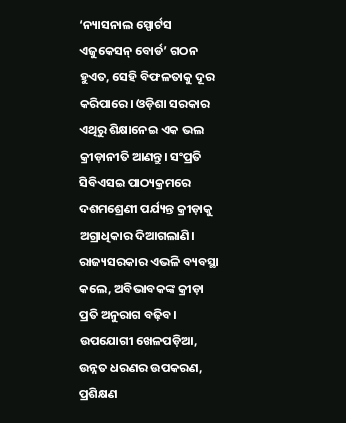‘ନ୍ୟାସନାଲ ସ୍ପୋର୍ଟସ ଏଜୁକେସନ୍ ବୋର୍ଡ’ ଗଠନ ହୁଏତ, ସେହି ବିଫଳତାକୁ ଦୂର କରିପାରେ। ଓଡ଼ିଶା ସରକାର ଏଥିରୁ ଶିକ୍ଷାନେଇ ଏକ ଭଲ କ୍ରୀଡ଼ାନୀତି ଆଣନ୍ତୁ। ସଂପ୍ରତି ସିବିଏସଇ ପାଠ୍ୟକ୍ରମରେ ଦଶମଶ୍ରେଣୀ ପର୍ଯ୍ୟନ୍ତ କ୍ରୀଡ଼ାକୁ ଅଗ୍ରାଧିକାର ଦିଆଗଲାଣି। ରାଜ୍ୟସରକାର ଏଭଳି ବ୍ୟବସ୍ଥା କଲେ, ଅବିଭାବକଙ୍କ କ୍ରୀଡ଼ା ପ୍ରତି ଅନୁରାଗ ବଢ଼ିବ। ଉପଯୋଗୀ ଖେଳପଡ଼ିଆ, ଉନ୍ନତ ଧରଣର ଉପକରଣ, ପ୍ରଶିକ୍ଷଣ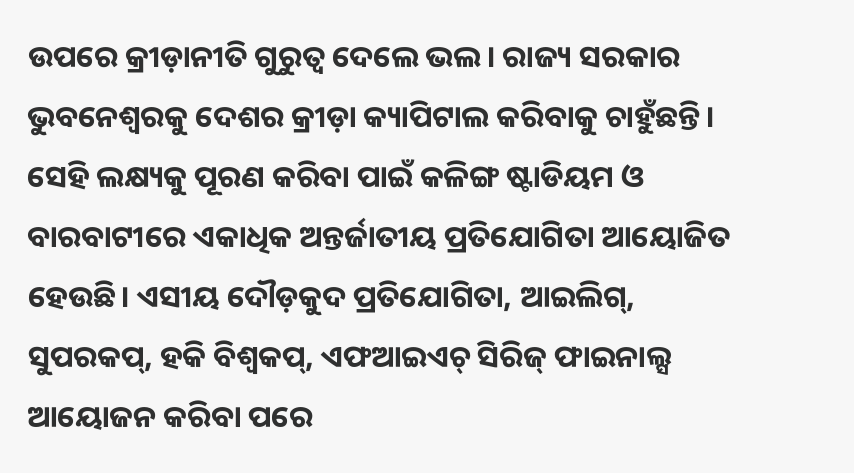ଉପରେ କ୍ରୀଡ଼ାନୀତି ଗୁରୁତ୍ବ ଦେଲେ ଭଲ। ରାଜ୍ୟ ସରକାର ଭୁବନେଶ୍ବରକୁ ଦେଶର କ୍ରୀଡ଼ା କ୍ୟାପିଟାଲ କରିବାକୁ ଚାହୁଁଛନ୍ତି। ସେହି ଲକ୍ଷ୍ୟକୁ ପୂରଣ କରିବା ପାଇଁ କଳିଙ୍ଗ ଷ୍ଟାଡିୟମ ଓ ବାରବାଟୀରେ ଏକାଧିକ ଅନ୍ତର୍ଜାତୀୟ ପ୍ରତିଯୋଗିତା ଆୟୋଜିତ ହେଉଛି। ଏସୀୟ ଦୌଡ଼କୁଦ ପ୍ରତିଯୋଗିତା, ଆଇଲିଗ୍, ସୁପରକପ୍, ହକି ବିଶ୍ବକପ୍, ଏଫଆଇଏଚ୍ ସିରିଜ୍ ଫାଇନାଲ୍ସ ଆୟୋଜନ କରିବା ପରେ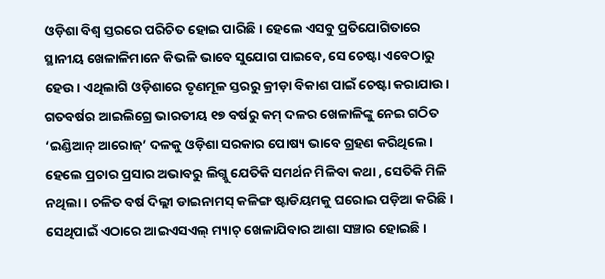ଓଡ଼ିଶା ବିଶ୍ବ ସ୍ତରରେ ପରିଚିତ ହୋଇ ପାରିଛି। ହେଲେ ଏସବୁ ପ୍ରତିଯୋଗିତାରେ ସ୍ଥାନୀୟ ଖେଳାଳିମାନେ କିଭଳି ଭାବେ ସୁଯୋଗ ପାଇବେ, ସେ ଚେଷ୍ଟା ଏବେଠାରୁ ହେଉ। ଏଥିଲାଗି ଓଡ଼ିଶାରେ ତୃଣମୂଳ ସ୍ତରରୁ କ୍ରୀଡ଼ା ବିକାଶ ପାଇଁ ଚେଷ୍ଟା କରାଯାଉ। ଗତବର୍ଷର ଆଇଲିଗ୍ରେ ଭାରତୀୟ ୧୭ ବର୍ଷରୁ କମ୍ ଦଳର ଖେଳାଳିଙ୍କୁ ନେଇ ଗଠିତ ‘ଇଣ୍ଡିଆନ୍ ଆରୋଜ୍’ ଦଳକୁ ଓଡ଼ିଶା ସରକାର ପୋଷ୍ୟ ଭାବେ ଗ୍ରହଣ କରିଥିଲେ। ହେଲେ ପ୍ରଚାର ପ୍ରସାର ଅଭାବରୁ ଲିଗ୍କୁ ଯେତିକି ସମର୍ଥନ ମିଳିବା କଥା , ସେତିକି ମିଳି ନଥିଲା। ଚଳିତ ବର୍ଷ ଦିଲ୍ଲୀ ଡାଇନାମସ୍ କଳିଙ୍ଗ ଷ୍ଟାଡିୟମକୁ ଘରୋଇ ପଡ଼ିଆ କରିଛି। ସେଥିପାଇଁ ଏଠାରେ ଆଇଏସଏଲ୍ ମ୍ୟାଚ୍ ଖେଳାଯିବାର ଆଶା ସଞ୍ଚାର ହୋଇଛି।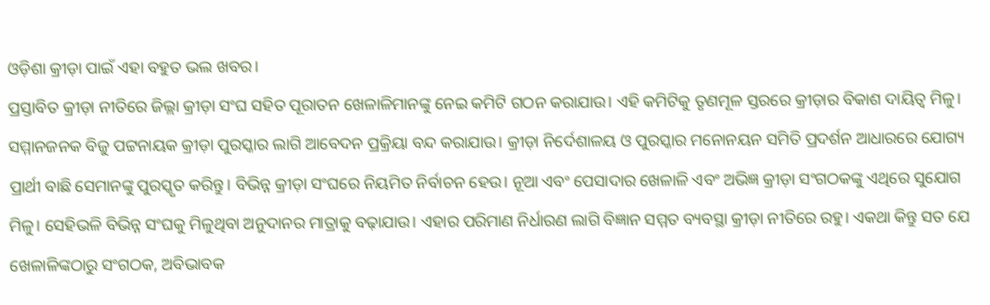ଓଡ଼ିଶା କ୍ରୀଡ଼ା ପାଇଁ ଏହା ବହୁତ ଭଲ ଖବର।
ପ୍ରସ୍ତାବିତ କ୍ରୀଡ଼ା ନୀତିରେ ଜିଲ୍ଲା କ୍ରୀଡ଼ା ସଂଘ ସହିତ ପୂରାତନ ଖେଳାଳିମାନଙ୍କୁ ନେଇ କମିଟି ଗଠନ କରାଯାଉ। ଏହି କମିଟିକୁ ତୃଣମୂଳ ସ୍ତରରେ କ୍ରୀଡ଼ାର ବିକାଶ ଦାୟିତ୍ବ ମିଳୁ। ସମ୍ମାନଜନକ ବିଜୁ ପଟ୍ଟନାୟକ କ୍ରୀଡ଼ା ପୁରସ୍କାର ଲାଗି ଆବେଦନ ପ୍ରକ୍ରିୟା ବନ୍ଦ କରାଯାଉ। କ୍ରୀଡ଼ା ନିର୍ଦେଶାଳୟ ଓ ପୁରସ୍କାର ମନୋନୟନ ସମିତି ପ୍ରଦର୍ଶନ ଆଧାରରେ ଯୋଗ୍ୟ ପ୍ରାର୍ଥୀ ବାଛି ସେମାନଙ୍କୁ ପୁରସ୍କୃତ କରିନ୍ତୁ। ବିଭିନ୍ନ କ୍ରୀଡ଼ା ସଂଘରେ ନିୟମିତ ନିର୍ବାଚନ ହେଉ। ନୂଆ ଏବଂ ପେସାଦାର ଖେଳାଳି ଏବଂ ଅଭିଜ୍ଞ କ୍ରୀଡ଼ା ସଂଗଠକଙ୍କୁ ଏଥିରେ ସୁଯୋଗ ମିଳୁ। ସେହିଭଳି ବିଭିନ୍ନ ସଂଘକୁ ମିଳୁଥିବା ଅନୁଦାନର ମାତ୍ରାକୁ ବଢ଼ାଯାଉ। ଏହାର ପରିମାଣ ନିର୍ଧାରଣ ଲାଗି ବିଜ୍ଞାନ ସମ୍ମତ ବ୍ୟବସ୍ଥା କ୍ରୀଡ଼ା ନୀତିରେ ରହୁ। ଏକଥା କିନ୍ତୁ ସତ ଯେ ଖେଳାଳିଙ୍କଠାରୁ ସଂଗଠକ, ଅବିଭାବକ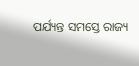ପର୍ଯ୍ୟନ୍ତ ସମସ୍ତେ ରାଜ୍ୟ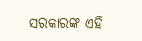ସରକାରଙ୍କ ଏହି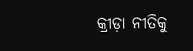କ୍ରୀଡ଼ା ନୀତିକୁ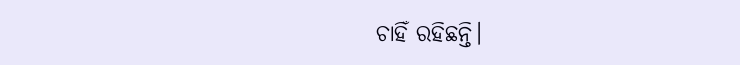ଚାହିଁ ରହିଛନ୍ତି।